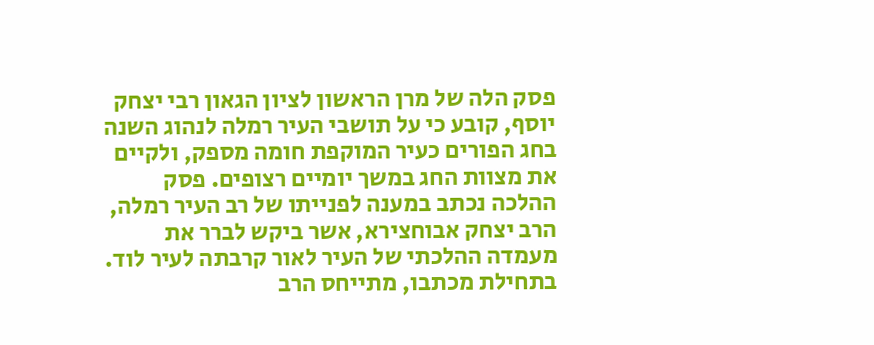פסק הלה של מרן הראשון לציון הגאון רבי יצחק יוסף, קובע כי על תושבי העיר רמלה לנהוג השנה בחג הפורים כעיר המוקפת חומה מספק, ולקיים את מצוות החג במשך יומיים רצופים. פסק ההלכה נכתב במענה לפנייתו של רב העיר רמלה, הרב יצחק אבוחצירא, אשר ביקש לברר את מעמדה ההלכתי של העיר לאור קרבתה לעיר לוד.
בתחילת מכתבו, מתייחס הרב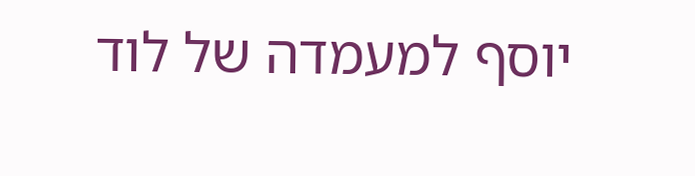יוסף למעמדה של לוד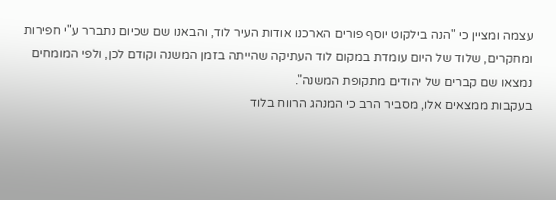עצמה ומציין כי "הנה בילקוט יוסף פורים הארכנו אודות העיר לוד, והבאנו שם שכיום נתברר ע"י חפירות ומחקרים, שלוד של היום עומדת במקום לוד העתיקה שהייתה בזמן המשנה וקודם לכן, ולפי המומחים נמצאו שם קברים של יהודים מתקופת המשנה".
בעקבות ממצאים אלו, מסביר הרב כי המנהג הרווח בלוד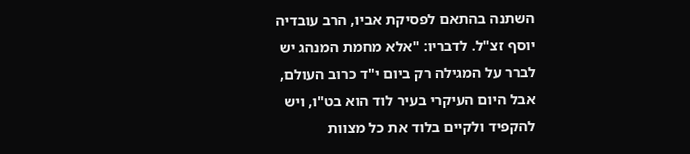השתנה בהתאם לפסיקת אביו, הרב עובדיה יוסף זצ"ל. לדבריו: "אלא מחמת המנהג יש לברר על המגילה רק ביום י"ד כרוב העולם, אבל היום העיקרי בעיר לוד הוא בט"ו, ויש להקפיד ולקיים בלוד את כל מצוות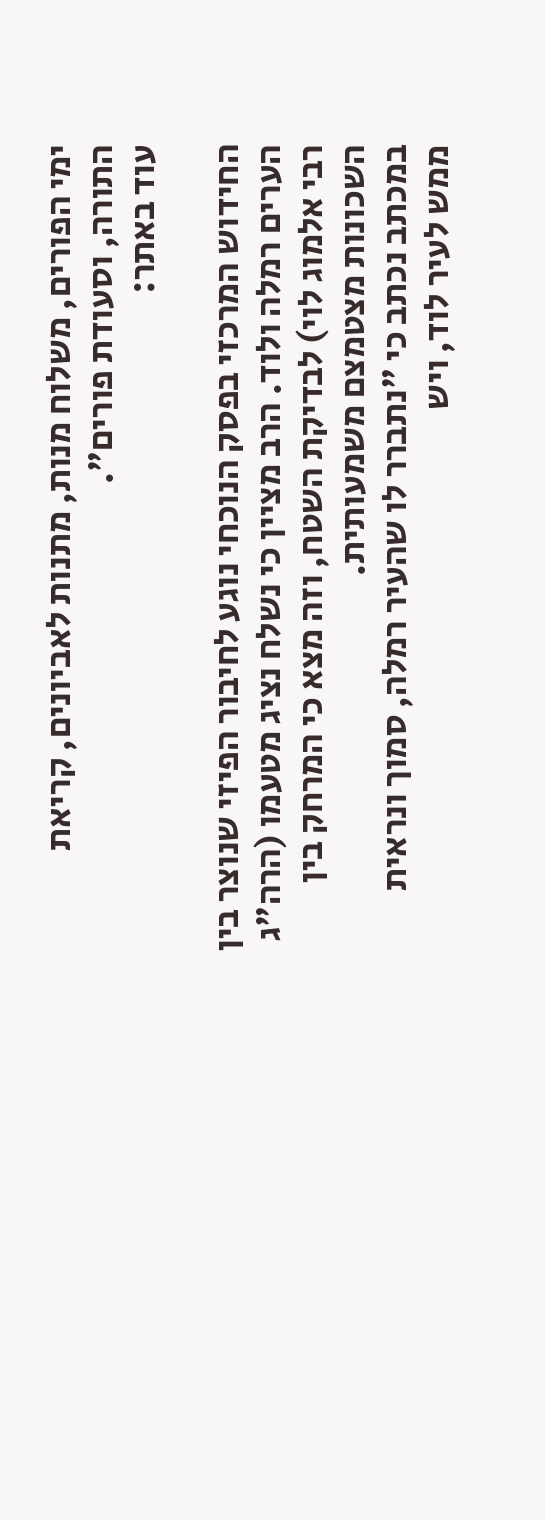ימי הפורים, משלוח מנות, מתנות לאביונים, קריאת התורה, וסעודת פורים".
עוד באתר:

החידוש המרכזי בפסק הנוכחי נוגע לחיבור הפיזי שנוצר בין הערים רמלה ולוד. הרב מציין כי נשלח נציג מטעמו (הרה"ג רבי אלמוג לוי) לבדיקת השטח, וזה מצא כי המרחק בין השכונות מצטמצם משמעותית.
במכתב נכתב כי "נתברר לו שהעיר רמלה, סמוך ונראית ממש לעיר לוד, ויש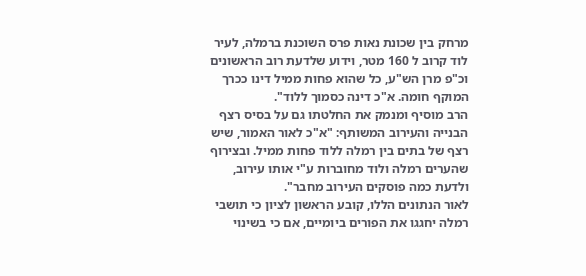מרחק בין שכונת נאות פרס השוכנת ברמלה, לעיר לוד קרוב ל 160 מטר, וידוע שלדעת רוב הראשונים וכ"פ מרן הש"ע, כל שהוא פחות ממיל דינו ככרך המוקף חומה. א"כ דינה כסמוך ללוד".
הרב מוסיף ומנמק את החלטתו גם על בסיס רצף הבנייה והעירוב המשותף: "א"כ לאור האמור, שיש רצף של בתים בין רמלה ללוד פחות ממיל. ובצירוף שהערים רמלה ולוד מחוברות ע"י אותו עירוב, ולדעת כמה פוסקים העירוב מחבר".
לאור הנתונים הללו, קובע הראשון לציון כי תושבי רמלה יחגגו את הפורים ביומיים, אם כי בשינוי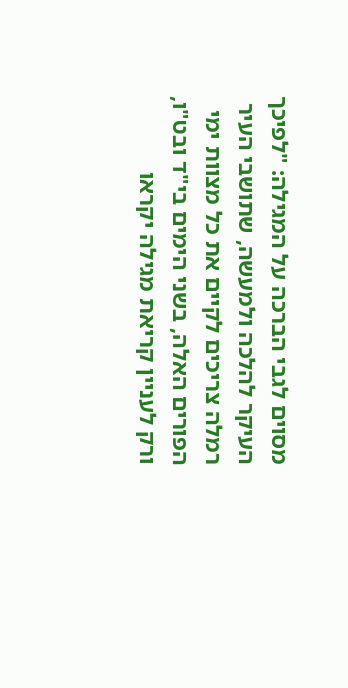מסוים לגבי הברכה על המגילה: "לפיכך העיקר להלכה ולמעשה, שתושבי העיר רמלה צריכים לקיים את כל מצוות ימי הפורים האלה, בשני הימים בי"ד ובט"ו, ורק לעניין קריאת מגילה יקראו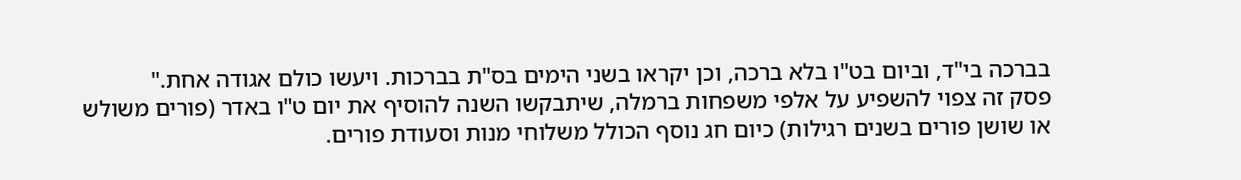בברכה בי"ד, וביום בט"ו בלא ברכה, וכן יקראו בשני הימים בס"ת בברכות. ויעשו כולם אגודה אחת."
פסק זה צפוי להשפיע על אלפי משפחות ברמלה, שיתבקשו השנה להוסיף את יום ט"ו באדר (פורים משולש או שושן פורים בשנים רגילות) כיום חג נוסף הכולל משלוחי מנות וסעודת פורים.